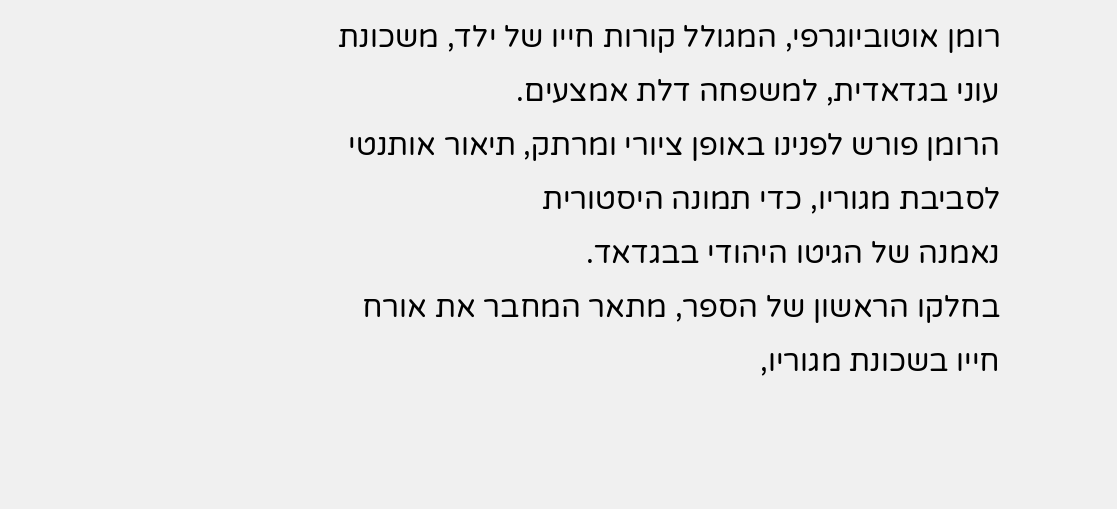רומן אוטוביוגרפי, המגולל קורות חייו של ילד, משכונת עוני בגדאדית, למשפחה דלת אמצעים.
הרומן פורש לפנינו באופן ציורי ומרתק, תיאור אותנטי לסביבת מגוריו, כדי תמונה היסטורית
נאמנה של הגיטו היהודי בבגדאד.
בחלקו הראשון של הספר, מתאר המחבר את אורח חייו בשכונת מגוריו,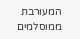המעורבת ממוסלמים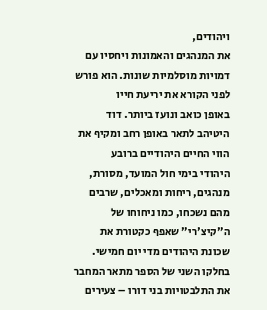ויהודים,
את המנהגים והאמונות ויחסיו עם דמויות מוסלמיות שונות. הוא פורש לפני הקורא את יריעת חייו
באופן כואב ונועז ביותר. דוד היטיהב לתאר באופן רחב ומקיף את הווי החיים היהודיים ברובע
היהודי בימי חול המועד, מסורת, מנהגים, ריחות ומאכלים, שרבים מהם נשכחו, כמו ניחוחו של
ה"קיצ'רי" שאפף כקטורת את שכונת היהודים מדי יום חמישי.
בחלקו השני של הספר מתאר המחבר את התלבטויות בני דורו – צעירים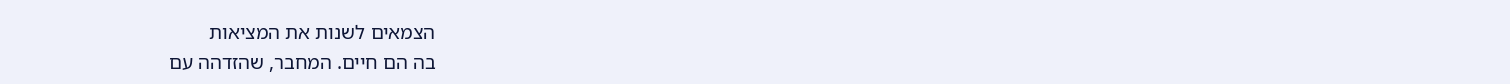הצמאים לשנות את המציאות
בה הם חיים. המחבר, שהזדהה עם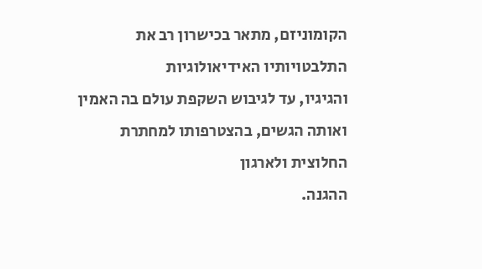הקומוניזם, מתאר בכישרון רב את התלבטויותיו האידיאולוגיות
והגיגיו, עד לגיבוש השקפת עולם בה האמין ואותה הגשים, בהצטרפותו למחתרת החלוצית ולארגון
ההגנה.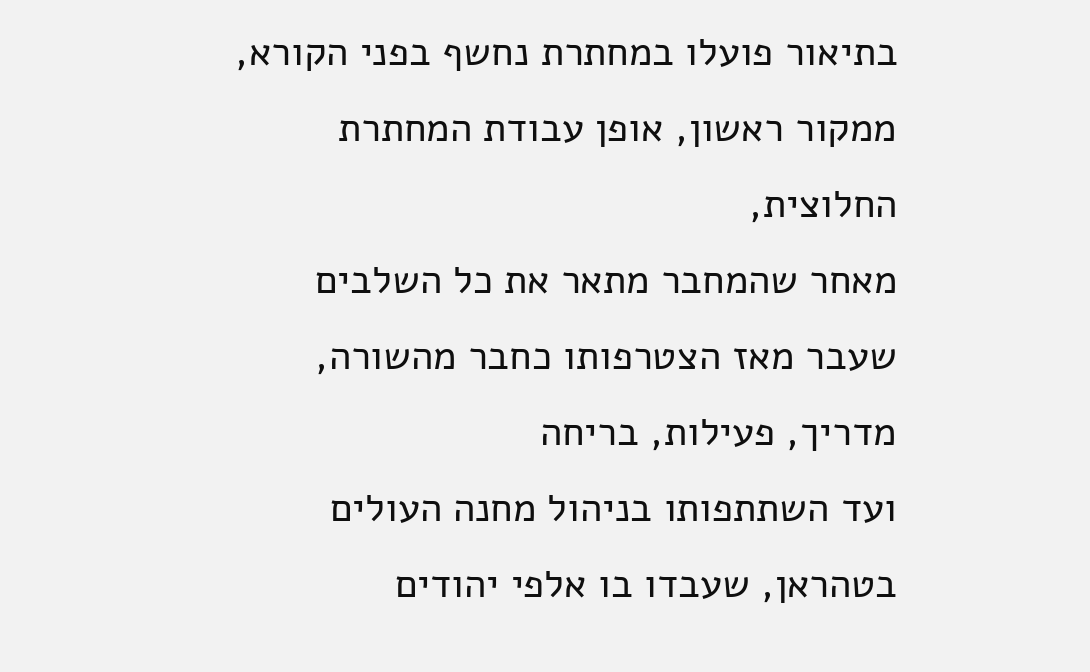בתיאור פועלו במחתרת נחשף בפני הקורא, ממקור ראשון, אופן עבודת המחתרת החלוצית,
מאחר שהמחבר מתאר את כל השלבים שעבר מאז הצטרפותו כחבר מהשורה, מדריך, פעילות, בריחה
ועד השתתפותו בניהול מחנה העולים בטהראן, שעבדו בו אלפי יהודים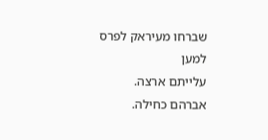שברחו מעיראק לפרס למען
עלייתם ארצה.
אברהם כחילה.